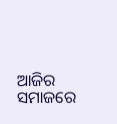ଆଜିର ସମାଜରେ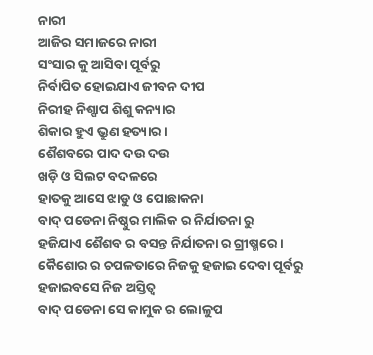ନାରୀ
ଆଜିର ସମାଜରେ ନାରୀ
ସଂସାର କୁ ଆସିବା ପୂର୍ବରୁ
ନିର୍ବାପିତ ହୋଇଯାଏ ଜୀବନ ଦୀପ
ନିରୀହ ନିଶ୍ପାପ ଶିଶୁ କନ୍ୟାର
ଶିକାର ହୁଏ ଭ୍ରୁଣ ହତ୍ୟାର ।
ଶୈଶବରେ ପାଦ ଦଉ ଦଉ
ଖଡ଼ି ଓ ସିଲଟ ବଦଳରେ
ହାତକୁ ଆସେ ଝାଡୁ ଓ ପୋଛାକନା
ବାଦ୍ ପଡେନା ନିଷ୍ଠୁର ମାଲିକ ର ନିର୍ଯାତନା ରୁ
ହଜିଯାଏ ଶୈଶବ ର ବସନ୍ତ ନିର୍ଯାତନା ର ଗ୍ରୀଷ୍ମରେ ।
କୈଶୋର ର ଚପଳତାରେ ନିଜକୁ ହଜାଇ ଦେବା ପୂର୍ବରୁ
ହଜାଇବସେ ନିଜ ଅସ୍ତିତ୍ଵ
ବାଦ୍ ପଡେନା ସେ କାମୁକ ର ଲୋଳୁପ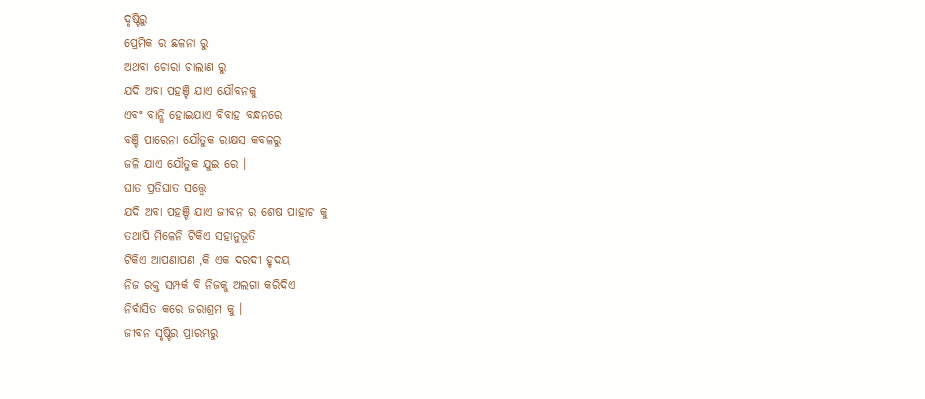ଦୃଷ୍ଟିରୁ
ପ୍ରେମିକ ର ଛଳନା ରୁ
ଅଥବା ଚୋରା ଚାଲାଣ ରୁ
ଯଦି ଅବା ପହଞ୍ଚି ଯାଏ ଯୌବନକୁ
ଏବଂ ବାନ୍ଧି ହୋଇଯାଏ ବିବାହ ବନ୍ଧନରେ
ବଞ୍ଚି ପାରେନା ଯୌତୁକ ରାକ୍ଷସ କବଳରୁ
ଜଳି ଯାଏ ଯୌତୁକ ଯୁଇ ରେ ।
ଘାତ ପ୍ରତିଘାତ ସତ୍ତ୍ୱେ
ଯଦି ଅବା ପହଞ୍ଚି ଯାଏ ଜୀବନ ର ଶେଷ ପାହାଚ କୁ
ତଥାପି ମିଳେନି ଟିକିଏ ସହାନୁଭୂତି
ଟିକିଏ ଆପଣାପଣ ,କି ଏକ ଦରଦୀ ହୃଦୟ
ନିଜ ରକ୍ତ ସମ୍ପର୍କ ବି ନିଜକୁ ଅଲଗା କରିଦିଏ
ନିର୍ବାସିତ କରେ ଜରାଶ୍ରମ କୁ ।
ଜୀବନ ସୃଷ୍ଟିର ପ୍ରାରମ୍ଭରୁ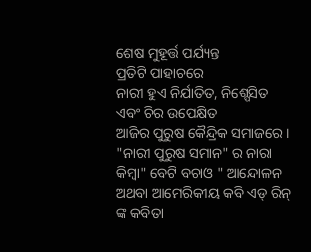ଶେଷ ମୁହୂର୍ତ୍ତ ପର୍ଯ୍ୟନ୍ତ
ପ୍ରତିଟି ପାହାଚରେ
ନାରୀ ହୁଏ ନିର୍ଯାତିତ, ନିଶ୍ପେସିତ
ଏବଂ ଚିର ଉପେକ୍ଷିତ
ଆଜିର ପୁରୁଷ କୈନ୍ଦ୍ରିକ ସମାଜରେ ।
"ନାରୀ ପୁରୁଷ ସମାନ" ର ନାରା
କିମ୍ବା" ବେଟି ବଚାଓ " ଆନ୍ଦୋଳନ
ଅଥବା ଆମେରିକୀୟ କବି ଏଡ୍ ରିନ୍ ଙ୍କ କବିତା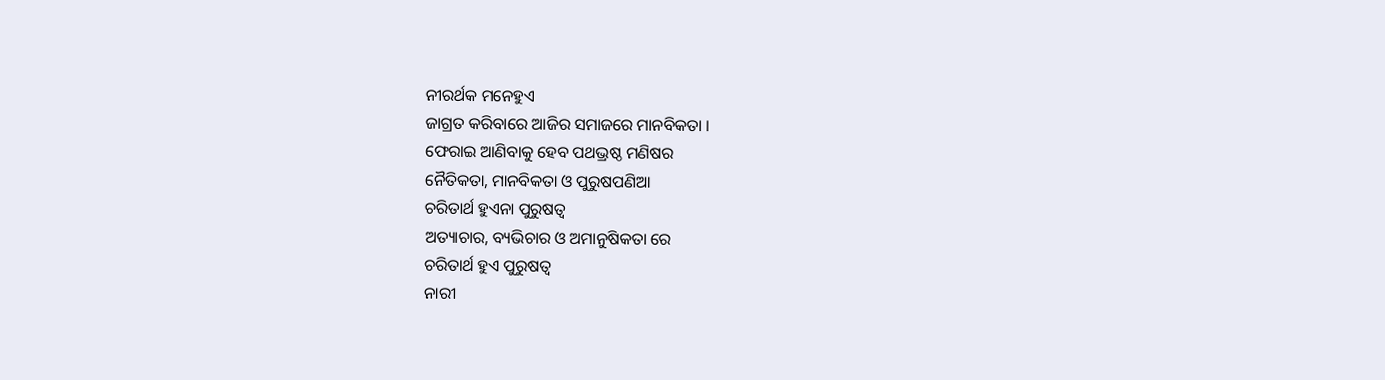ନୀରର୍ଥକ ମନେହୁଏ
ଜାଗ୍ରତ କରିବାରେ ଆଜିର ସମାଜରେ ମାନବିକତା ।
ଫେରାଇ ଆଣିବାକୁ ହେବ ପଥଭ୍ରଷ୍ଠ ମଣିଷର
ନୈତିକତା, ମାନବିକତା ଓ ପୁରୁଷପଣିଆ
ଚରିତାର୍ଥ ହୁଏନା ପୁରୁଷତ୍ଵ
ଅତ୍ୟାଚାର, ବ୍ୟଭିଚାର ଓ ଅମାନୁଷିକତା ରେ
ଚରିତାର୍ଥ ହୁଏ ପୁରୁଷତ୍ୱ
ନାରୀ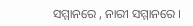ସମ୍ମାନରେ , ନାରୀ ସମ୍ମାନରେ ।